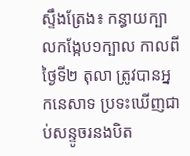ស្ទឹងត្រែង៖ កន្ធាយក្បាលកង្កែប១ក្បាល កាលពីថ្ងៃទី២ តុលា ត្រូវបានអ្នកនេសាទ ប្រទះឃើញជាប់សន្ទូចរនងបិត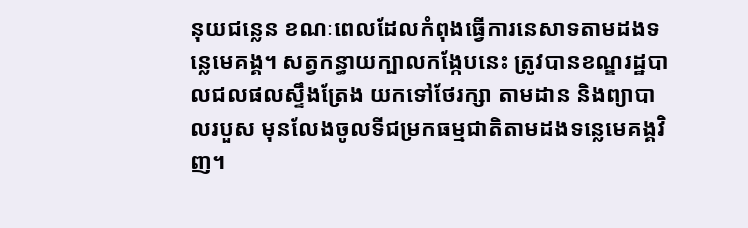នុយជន្លេន ខណៈពេលដែលកំពុងធ្វើការនេសាទតាមដងទន្លេមេគង្គ។ សត្វកន្ធាយក្បាលកង្កែបនេះ ត្រូវបានខណ្ឌរដ្ឋបាលជលផលស្ទឹងត្រែង យកទៅថែរក្សា តាមដាន និងព្យាបាលរបួស មុនលែងចូលទីជម្រកធម្មជាតិតាមដងទន្លេមេគង្គវិញ។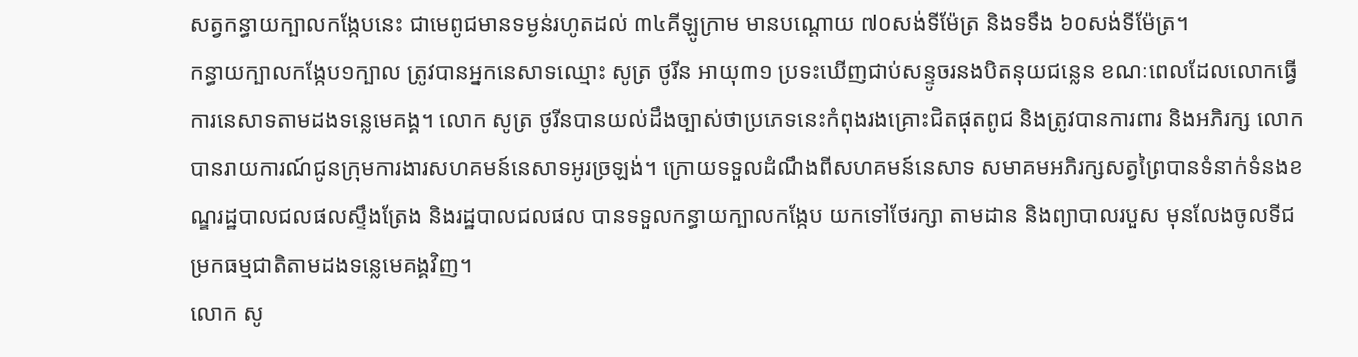សត្វកន្ធាយក្បាលកង្កែបនេះ ជាមេពូជមានទម្ងន់រហូតដល់ ៣៤គីឡូក្រាម មានបណ្ដោយ ៧០សង់ទីម៉ែត្រ និងទទឹង ៦០សង់ទីម៉ែត្រ។
កន្ធាយក្បាលកង្កែប១ក្បាល ត្រូវបានអ្នកនេសាទឈ្មោះ សូត្រ ថូរីន អាយុ៣១ ប្រទះឃើញជាប់សន្ទូចរនងបិតនុយជន្លេន ខណៈពេលដែលលោកធ្វើការនេសាទតាមដងទន្លេមេគង្គ។ លោក សូត្រ ថូរីនបានយល់ដឹងច្បាស់ថាប្រភេទនេះកំពុងរងគ្រោះជិតផុតពូជ និងត្រូវបានការពារ និងអភិរក្ស លោកបានរាយការណ៍ជូនក្រុមការងារសហគមន៍នេសាទអូរច្រឡង់។ ក្រោយទទួលដំណឹងពីសហគមន៍នេសាទ សមាគមអភិរក្សសត្វព្រៃបានទំនាក់ទំនងខណ្ឌរដ្ឋបាលជលផលស្ទឹងត្រែង និងរដ្ឋបាលជលផល បានទទួលកន្ធាយក្បាលកង្កែប យកទៅថែរក្សា តាមដាន និងព្យាបាលរបួស មុនលែងចូលទីជម្រកធម្មជាតិតាមដងទន្លេមេគង្គវិញ។
លោក សូ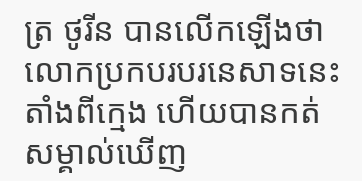ត្រ ថូរីន បានលើកឡើងថា លោកប្រកបរបរនេសាទនេះ តាំងពីក្មេង ហើយបានកត់សម្គាល់ឃើញ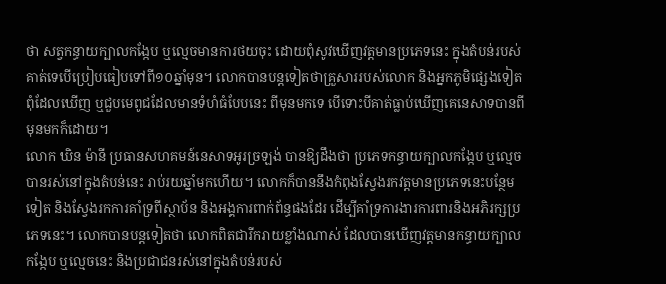ថា សត្វកន្ធាយក្បាលកង្កែប ឬល្មេចមានការថយចុះ ដោយពុំសូវឃើញវត្តមានប្រភេទនេះ ក្នុងតំបន់របស់គាត់ទេបើប្រៀបធៀបទៅពី១០ឆ្នាំមុន។ លោកបានបន្តទៀតថាគ្រួសាររបស់លោក និងអ្នកភូមិផ្សេងទៀតពុំដែលឃើញ ឬជួបមេពូជដែលមានទំហំធំបែបនេះ ពីមុនមកទេ បើទោះបីគាត់ធ្លាប់ឃើញគេនេសាទបានពីមុនមកក៏ដោយ។
លោក ឃិន ម៉ានី ប្រធានសហគមន៍នេសាទអូរច្រឡង់ បានឱ្យដឹងថា ប្រភេទកន្ធាយក្បាលកង្កែប ឬល្មេចបានរស់នៅក្នុងតំបន់នេះ រាប់រយឆ្នាំមកហើយ។ លោកក៏បាននឹងកំពុងស្វែងរកវត្តមានប្រភេទនេះបន្ថែមទៀត និងស្វែងរកការគាំទ្រពីស្ថាប័ន និងអង្គការពាក់ព័ន្ធផងដែរ ដើម្បីគាំទ្រការងារការពារនិងអភិរក្សប្រភេទនេះ។ លោកបានបន្តទៀតថា លោកពិតជារីករាយខ្លាំងណាស់ ដែលបានឃើញវត្តមានកន្ធាយក្បាលកង្កែប ឬល្មេចនេះ និងប្រជាជនរស់នៅក្នុងតំបន់របស់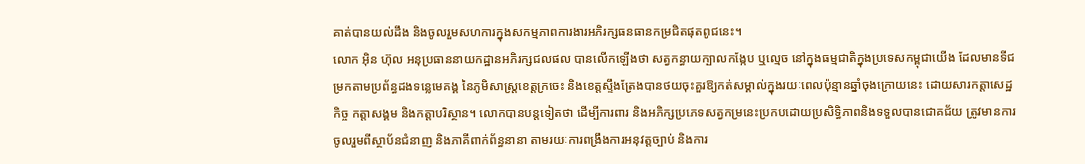គាត់បានយល់ដឹង និងចូលរួមសហការក្នុងសកម្មភាពការងារអភិរក្សធនធានកម្រជិតផុតពូជនេះ។
លោក អ៊ិន ហ៊ុល អនុប្រធាននាយកដ្ឋានអភិរក្សជលផល បានលើកឡើងថា សត្វកន្ធាយក្បាលកង្កែប ឬល្មេច នៅក្នុងធម្មជាតិក្នុងប្រទេសកម្ពុជាយើង ដែលមានទីជម្រកតាមប្រព័ន្ធដងទន្លេមេគង្គ នៃភូមិសាស្រ្តខេត្តក្រចេះ និងខេត្តស្ទឹងត្រែងបានថយចុះគួរឱ្យកត់សម្គាល់ក្នុងរយៈពេលប៉ុន្មានឆ្នាំចុងក្រោយនេះ ដោយសារកត្តាសេដ្ឋកិច្ច កត្តាសង្គម និងកត្តាបរិស្ថាន។ លោកបានបន្តទៀតថា ដើម្បីការពារ និងអភិក្សប្រភេទសត្វកម្រនេះប្រកបដោយប្រសិទ្ធិភាពនិងទទួលបានជោគជ័យ ត្រូវមានការចូលរួមពីស្ថាប័នជំនាញ និងភាគីពាក់ព័ន្ធនានា តាមរយៈការពង្រឹងការអនុវត្តច្បាប់ និងការ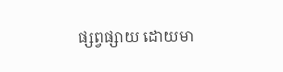ផ្សព្វផ្សាយ ដោយមា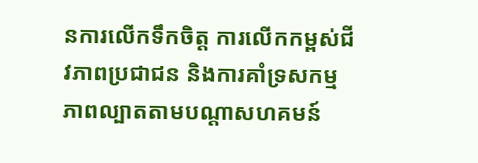នការលើកទឹកចិត្ត ការលើកកម្ពស់ជីវភាពប្រជាជន និងការគាំទ្រសកម្មភាពល្បាតតាមបណ្តាសហគមន៍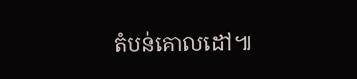តំបន់គោលដៅ៕